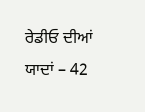ਰੇਡੀਓ ਦੀਆਂ ਯਾਦਾਂ – 42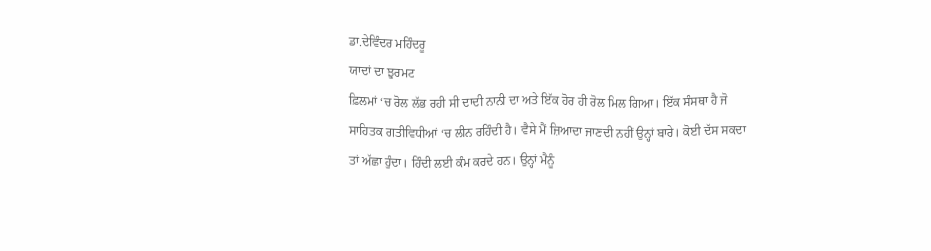ਡਾ.ਦੇਵਿੰਦਰ ਮਹਿੰਦਰੂ
ਯਾਦਾਂ ਦਾ ਝੁਰਮਟ
ਫ਼ਿਲਮਾਂ ‘ਚ ਰੋਲ ਲੱਭ ਰਹੀ ਸੀ ਦਾਦੀ ਨਾਨੀ ਦਾ ਅਤੇ ਇੱਕ ਹੋਰ ਹੀ ਰੋਲ ਮਿਲ ਗਿਆ। ਇੱਕ ਸੰਸਥਾ ਹੈ ਜੋ ਸਾਹਿਤਕ ਗਤੀਵਿਧੀਆਂ ‘ਚ ਲੀਨ ਰਹਿੰਦੀ ਹੈ। ਵੈਸੇ ਮੈਂ ਜ਼ਿਆਦਾ ਜਾਣਦੀ ਨਹੀਂ ਉਨ੍ਹਾਂ ਬਾਰੇ। ਕੋਈ ਦੱਸ ਸਕਦਾ ਤਾਂ ਅੱਛਾ ਹੁੰਦਾ। ਹਿੰਦੀ ਲਈ ਕੰਮ ਕਰਦੇ ਹਨ। ਉਨ੍ਹਾਂ ਮੈਨੂੰ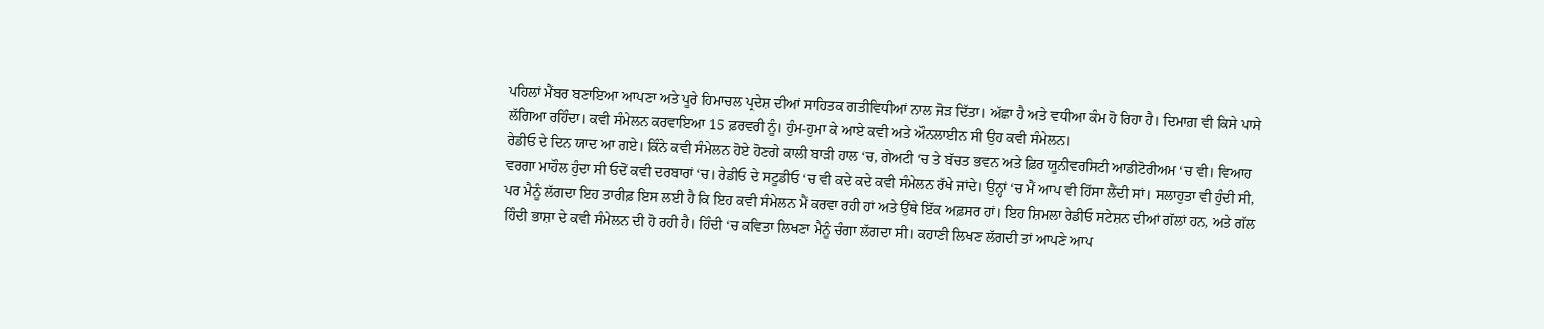ਪਹਿਲਾਂ ਮੈਂਬਰ ਬਣਾਇਆ ਆਪਣਾ ਅਤੇ ਪੂਰੇ ਹਿਮਾਚਲ ਪ੍ਰਦੇਸ਼ ਦੀਆਂ ਸਾਹਿਤਕ ਗਤੀਵਿਧੀਆਂ ਨਾਲ ਜੋੜ ਦਿੱਤਾ। ਅੱਛਾ ਹੈ ਅਤੇ ਵਧੀਆ ਕੰਮ ਹੋ ਰਿਹਾ ਹੈ। ਦਿਮਾਗ਼ ਵੀ ਕਿਸੇ ਪਾਸੇ ਲੱਗਿਆ ਰਹਿੰਦਾ। ਕਵੀ ਸੰਮੇਲਨ ਕਰਵਾਇਆ 15 ਫ਼ਰਵਰੀ ਨੂੰ। ਹੁੰਮ-ਹੁਮਾ ਕੇ ਆਏ ਕਵੀ ਅਤੇ ਔਨਲਾਈਨ ਸੀ ਉਹ ਕਵੀ ਸੰਮੇਲਨ।
ਰੇਡੀਓ ਦੇ ਦਿਨ ਯਾਦ ਆ ਗਏ। ਕਿੰਨੇ ਕਵੀ ਸੰਮੇਲਨ ਹੋਏ ਹੋਣਗੇ ਕਾਲੀ ਬਾੜੀ ਹਾਲ ‘ਚ, ਗੇਅਟੀ ‘ਚ ਤੇ ਬੱਚਤ ਭਵਨ ਅਤੇ ਫ਼ਿਰ ਯੂਨੀਵਰਸਿਟੀ ਆਡੀਟੋਰੀਅਮ ‘ਚ ਵੀ। ਵਿਆਹ ਵਰਗਾ ਮਾਹੌਲ ਹੁੰਦਾ ਸੀ ਓਦੋਂ ਕਵੀ ਦਰਬਾਰਾਂ ‘ਚ। ਰੇਡੀਓ ਦੇ ਸਟੂਡੀਓ ‘ਚ ਵੀ ਕਦੇ ਕਦੇ ਕਵੀ ਸੰਮੇਲਨ ਰੱਖੇ ਜਾਂਦੇ। ਉਨ੍ਹਾਂ ‘ਚ ਮੈਂ ਆਪ ਵੀ ਹਿੱਸਾ ਲੈਂਦੀ ਸਾਂ। ਸਲਾਹੁਤਾ ਵੀ ਹੁੰਦੀ ਸੀ, ਪਰ ਮੈਨੂੰ ਲੱਗਦਾ ਇਹ ਤਾਰੀਫ਼ ਇਸ ਲਈ ਹੈ ਕਿ ਇਹ ਕਵੀ ਸੰਮੇਲਨ ਮੈਂ ਕਰਵਾ ਰਹੀ ਹਾਂ ਅਤੇ ਉੱਥੇ ਇੱਕ ਅਫ਼ਸਰ ਹਾਂ। ਇਹ ਸ਼ਿਮਲਾ ਰੇਡੀਓ ਸਟੇਸ਼ਨ ਦੀਆਂ ਗੱਲਾਂ ਹਨ, ਅਤੇ ਗੱਲ ਹਿੰਦੀ ਭਾਸ਼ਾ ਦੇ ਕਵੀ ਸੰਮੇਲਨ ਦੀ ਹੋ ਰਹੀ ਹੈ। ਹਿੰਦੀ ‘ਚ ਕਵਿਤਾ ਲਿਖਣਾ ਮੈਨੂੰ ਚੰਗਾ ਲੱਗਦਾ ਸੀ। ਕਹਾਣੀ ਲਿਖਣ ਲੱਗਦੀ ਤਾਂ ਆਪਣੇ ਆਪ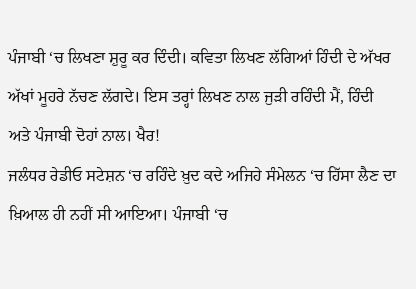ਪੰਜਾਬੀ ‘ਚ ਲਿਖਣਾ ਸ਼ੁਰੂ ਕਰ ਦਿੰਦੀ। ਕਵਿਤਾ ਲਿਖਣ ਲੱਗਿਆਂ ਹਿੰਦੀ ਦੇ ਅੱਖਰ ਅੱਖਾਂ ਮੂਹਰੇ ਨੱਚਣ ਲੱਗਦੇ। ਇਸ ਤਰ੍ਹਾਂ ਲਿਖਣ ਨਾਲ ਜੁੜੀ ਰਹਿੰਦੀ ਮੈਂ, ਹਿੰਦੀ ਅਤੇ ਪੰਜਾਬੀ ਦੋਹਾਂ ਨਾਲ। ਖੈਰ!
ਜਲੰਧਰ ਰੇਡੀਓ ਸਟੇਸ਼ਨ ‘ਚ ਰਹਿੰਦੇ ਖ਼ੁਦ ਕਦੇ ਅਜਿਹੇ ਸੰਮੇਲਨ ‘ਚ ਹਿੱਸਾ ਲੈਣ ਦਾ ਖ਼ਿਆਲ ਹੀ ਨਹੀਂ ਸੀ ਆਇਆ। ਪੰਜਾਬੀ ‘ਚ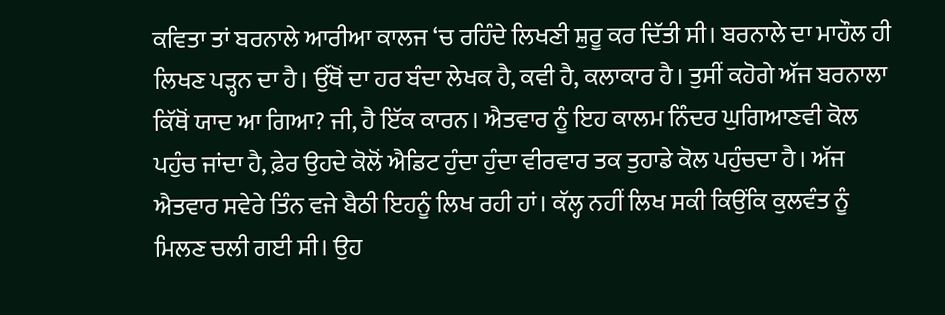ਕਵਿਤਾ ਤਾਂ ਬਰਨਾਲੇ ਆਰੀਆ ਕਾਲਜ ‘ਚ ਰਹਿੰਦੇ ਲਿਖਣੀ ਸ਼ੁਰੂ ਕਰ ਦਿੱਤੀ ਸੀ। ਬਰਨਾਲੇ ਦਾ ਮਾਹੌਲ ਹੀ ਲਿਖਣ ਪੜ੍ਹਨ ਦਾ ਹੈ। ਉੱਥੋਂ ਦਾ ਹਰ ਬੰਦਾ ਲੇਖਕ ਹੈ, ਕਵੀ ਹੈ, ਕਲਾਕਾਰ ਹੈ। ਤੁਸੀਂ ਕਹੋਗੇ ਅੱਜ ਬਰਨਾਲਾ ਕਿੱਥੋਂ ਯਾਦ ਆ ਗਿਆ? ਜੀ, ਹੈ ਇੱਕ ਕਾਰਨ। ਐਤਵਾਰ ਨੂੰ ਇਹ ਕਾਲਮ ਨਿੰਦਰ ਘੁਗਿਆਣਵੀ ਕੋਲ ਪਹੁੰਚ ਜਾਂਦਾ ਹੈ, ਫ਼ੇਰ ਉਹਦੇ ਕੋਲੋਂ ਐਡਿਟ ਹੁੰਦਾ ਹੁੰਦਾ ਵੀਰਵਾਰ ਤਕ ਤੁਹਾਡੇ ਕੋਲ ਪਹੁੰਚਦਾ ਹੈ। ਅੱਜ ਐਤਵਾਰ ਸਵੇਰੇ ਤਿੰਨ ਵਜੇ ਬੈਠੀ ਇਹਨੂੰ ਲਿਖ ਰਹੀ ਹਾਂ। ਕੱਲ੍ਹ ਨਹੀਂ ਲਿਖ ਸਕੀ ਕਿਉਂਕਿ ਕੁਲਵੰਤ ਨੂੰ ਮਿਲਣ ਚਲੀ ਗਈ ਸੀ। ਉਹ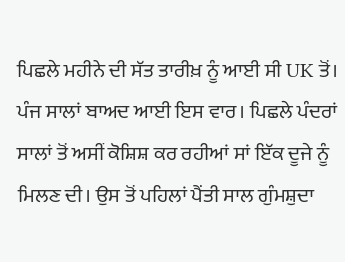ਪਿਛਲੇ ਮਹੀਨੇ ਦੀ ਸੱਤ ਤਾਰੀਖ਼ ਨੂੰ ਆਈ ਸੀ UK ਤੋਂ। ਪੰਜ ਸਾਲਾਂ ਬਾਅਦ ਆਈ ਇਸ ਵਾਰ। ਪਿਛਲੇ ਪੰਦਰਾਂ ਸਾਲਾਂ ਤੋਂ ਅਸੀਂ ਕੋਸ਼ਿਸ਼ ਕਰ ਰਹੀਆਂ ਸਾਂ ਇੱਕ ਦੂਜੇ ਨੂੰ ਮਿਲਣ ਦੀ। ਉਸ ਤੋਂ ਪਹਿਲਾਂ ਪੈਂਤੀ ਸਾਲ ਗੁੰਮਸ਼ੁਦਾ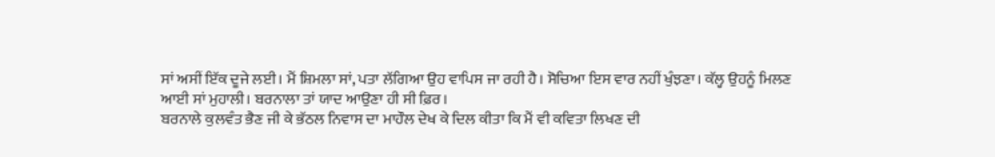ਸਾਂ ਅਸੀਂ ਇੱਕ ਦੂਜੇ ਲਈ। ਮੈਂ ਸ਼ਿਮਲਾ ਸਾਂ, ਪਤਾ ਲੱਗਿਆ ਉਹ ਵਾਪਿਸ ਜਾ ਰਹੀ ਹੈ। ਸੋਚਿਆ ਇਸ ਵਾਰ ਨਹੀਂ ਖੁੰਝਣਾ। ਕੱਲ੍ਹ ਉਹਨੂੰ ਮਿਲਣ ਆਈ ਸਾਂ ਮੁਹਾਲੀ। ਬਰਨਾਲਾ ਤਾਂ ਯਾਦ ਆਉਣਾ ਹੀ ਸੀ ਫ਼ਿਰ।
ਬਰਨਾਲੇ ਕੁਲਵੰਤ ਭੈਣ ਜੀ ਕੇ ਭੱਠਲ ਨਿਵਾਸ ਦਾ ਮਾਹੌਲ ਦੇਖ ਕੇ ਦਿਲ ਕੀਤਾ ਕਿ ਮੈਂ ਵੀ ਕਵਿਤਾ ਲਿਖਣ ਦੀ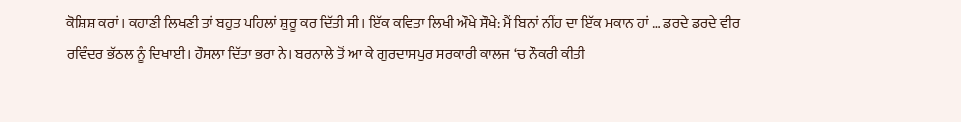ਕੋਸ਼ਿਸ਼ ਕਰਾਂ। ਕਹਾਣੀ ਲਿਖਣੀ ਤਾਂ ਬਹੁਤ ਪਹਿਲਾਂ ਸ਼ੁਰੂ ਕਰ ਦਿੱਤੀ ਸੀ। ਇੱਕ ਕਵਿਤਾ ਲਿਖੀ ਔਖੇ ਸੌਖੇ: ਮੈਂ ਬਿਨਾਂ ਨੀਂਹ ਦਾ ਇੱਕ ਮਕਾਨ ਹਾਂ … ਡਰਦੇ ਡਰਦੇ ਵੀਰ ਰਵਿੰਦਰ ਭੱਠਲ ਨੂੰ ਦਿਖਾਈ। ਹੌਸਲਾ ਦਿੱਤਾ ਭਰਾ ਨੇ। ਬਰਨਾਲੇ ਤੋਂ ਆ ਕੇ ਗੁਰਦਾਸਪੁਰ ਸਰਕਾਰੀ ਕਾਲਜ ‘ਚ ਨੌਕਰੀ ਕੀਤੀ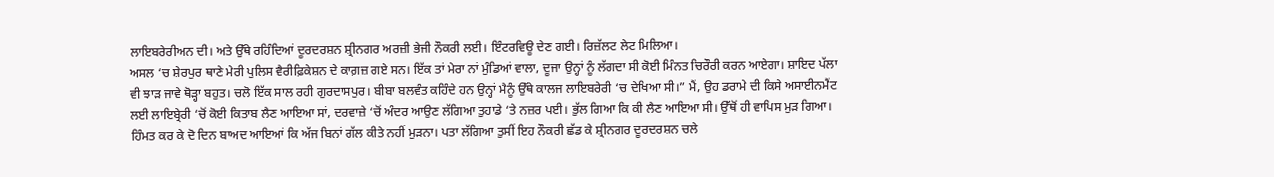ਲਾਇਬਰੇਰੀਅਨ ਦੀ। ਅਤੇ ਉੱਥੇ ਰਹਿੰਦਿਆਂ ਦੂਰਦਰਸ਼ਨ ਸ਼੍ਰੀਨਗਰ ਅਰਜ਼ੀ ਭੇਜੀ ਨੌਕਰੀ ਲਈ। ਇੰਟਰਵਿਊ ਦੇਣ ਗਈ। ਰਿਜ਼ੱਲਟ ਲੇਟ ਮਿਲਿਆ।
ਅਸਲ ‘ਚ ਸ਼ੇਰਪੁਰ ਥਾਣੇ ਮੇਰੀ ਪੁਲਿਸ ਵੈਰੀਫ਼ਿਕੇਸ਼ਨ ਦੇ ਕਾਗ਼ਜ਼ ਗਏ ਸਨ। ਇੱਕ ਤਾਂ ਮੇਰਾ ਨਾਂ ਮੁੰਡਿਆਂ ਵਾਲਾ, ਦੂਜਾ ਉਨ੍ਹਾਂ ਨੂੰ ਲੱਗਦਾ ਸੀ ਕੋਈ ਮਿੰਨਤ ਚਿਰੌਰੀ ਕਰਨ ਆਏਗਾ। ਸ਼ਾਇਦ ਪੱਲਾ ਵੀ ਝਾੜ ਜਾਵੇ ਥੋੜ੍ਹਾ ਬਹੁਤ। ਚਲੋ ਇੱਕ ਸਾਲ ਰਹੀ ਗੁਰਦਾਸਪੁਰ। ਬੀਬਾ ਬਲਵੰਤ ਕਹਿੰਦੇ ਹਨ ਉਨ੍ਹਾਂ ਮੈਨੂੰ ਉੱਥੇ ਕਾਲਜ ਲਾਇਬਰੇਰੀ ‘ਚ ਦੇਖਿਆ ਸੀ।” ਮੈਂ, ਉਹ ਡਰਾਮੇ ਦੀ ਕਿਸੇ ਅਸਾਈਨਮੈਂਟ ਲਈ ਲਾਇਬ੍ਰੇਰੀ ‘ਚੋਂ ਕੋਈ ਕਿਤਾਬ ਲੈਣ ਆਇਆ ਸਾਂ, ਦਰਵਾਜ਼ੇ ‘ਚੋਂ ਅੰਦਰ ਆਉਣ ਲੱਗਿਆ ਤੁਹਾਡੇ ‘ਤੇ ਨਜ਼ਰ ਪਈ। ਭੁੱਲ ਗਿਆ ਕਿ ਕੀ ਲੈਣ ਆਇਆ ਸੀ। ਉੱਥੋਂ ਹੀ ਵਾਪਿਸ ਮੁੜ ਗਿਆ। ਹਿੰਮਤ ਕਰ ਕੇ ਦੋ ਦਿਨ ਬਾਅਦ ਆਇਆਂ ਕਿ ਅੱਜ ਬਿਨਾਂ ਗੱਲ ਕੀਤੇ ਨਹੀਂ ਮੁੜਨਾ। ਪਤਾ ਲੱਗਿਆ ਤੁਸੀਂ ਇਹ ਨੌਕਰੀ ਛੱਡ ਕੇ ਸ਼੍ਰੀਨਗਰ ਦੂਰਦਰਸ਼ਨ ਚਲੇ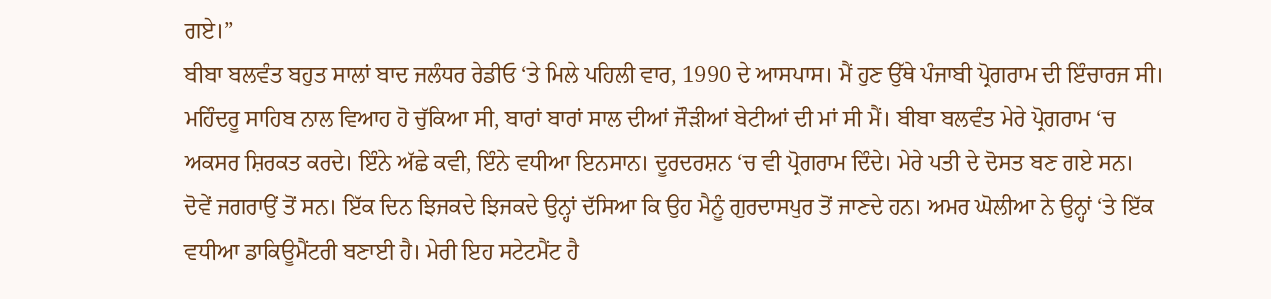ਗਏ।”
ਬੀਬਾ ਬਲਵੰਤ ਬਹੁਤ ਸਾਲਾਂ ਬਾਦ ਜਲੰਧਰ ਰੇਡੀਓ ‘ਤੇ ਮਿਲੇ ਪਹਿਲੀ ਵਾਰ, 1990 ਦੇ ਆਸਪਾਸ। ਮੈਂ ਹੁਣ ਉੱਥੇ ਪੰਜਾਬੀ ਪ੍ਰੋਗਰਾਮ ਦੀ ਇੰਚਾਰਜ ਸੀ। ਮਹਿੰਦਰੂ ਸਾਹਿਬ ਨਾਲ ਵਿਆਹ ਹੋ ਚੁੱਕਿਆ ਸੀ, ਬਾਰਾਂ ਬਾਰਾਂ ਸਾਲ ਦੀਆਂ ਜੌੜੀਆਂ ਬੇਟੀਆਂ ਦੀ ਮਾਂ ਸੀ ਮੈਂ। ਬੀਬਾ ਬਲਵੰਤ ਮੇਰੇ ਪ੍ਰੋਗਰਾਮ ‘ਚ ਅਕਸਰ ਸ਼ਿਰਕਤ ਕਰਦੇ। ਇੰਨੇ ਅੱਛੇ ਕਵੀ, ਇੰਨੇ ਵਧੀਆ ਇਨਸਾਨ। ਦੂਰਦਰਸ਼ਨ ‘ਚ ਵੀ ਪ੍ਰੋਗਰਾਮ ਦਿੰਦੇ। ਮੇਰੇ ਪਤੀ ਦੇ ਦੋਸਤ ਬਣ ਗਏ ਸਨ। ਦੋਵੇਂ ਜਗਰਾਉਂ ਤੋਂ ਸਨ। ਇੱਕ ਦਿਨ ਝਿਜਕਦੇ ਝਿਜਕਦੇ ਉਨ੍ਹਾਂ ਦੱਸਿਆ ਕਿ ਉਹ ਮੈਨੂੰ ਗੁਰਦਾਸਪੁਰ ਤੋਂ ਜਾਣਦੇ ਹਨ। ਅਮਰ ਘੋਲੀਆ ਨੇ ਉਨ੍ਹਾਂ ‘ਤੇ ਇੱਕ ਵਧੀਆ ਡਾਕਿਊਮੈਂਟਰੀ ਬਣਾਈ ਹੈ। ਮੇਰੀ ਇਹ ਸਟੇਟਮੈਂਟ ਹੈ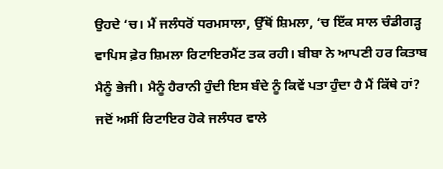ਉਹਦੇ ‘ਚ। ਮੈਂ ਜਲੰਧਰੋਂ ਧਰਮਸਾਲਾ, ਉੱਥੋਂ ਸ਼ਿਮਲਾ, ‘ਚ ਇੱਕ ਸਾਲ ਚੰਡੀਗੜ੍ਹ ਵਾਪਿਸ ਫ਼ੇਰ ਸ਼ਿਮਲਾ ਰਿਟਾਇਰਮੈਂਟ ਤਕ ਰਹੀ। ਬੀਬਾ ਨੇ ਆਪਣੀ ਹਰ ਕਿਤਾਬ ਮੈਨੂੰ ਭੇਜੀ। ਮੈਨੂੰ ਹੈਰਾਨੀ ਹੁੰਦੀ ਇਸ ਬੰਦੇ ਨੂੰ ਕਿਵੇਂ ਪਤਾ ਹੁੰਦਾ ਹੈ ਮੈਂ ਕਿੱਥੇ ਹਾਂ?
ਜਦੋਂ ਅਸੀਂ ਰਿਟਾਇਰ ਹੋਕੇ ਜਲੰਧਰ ਵਾਲੇ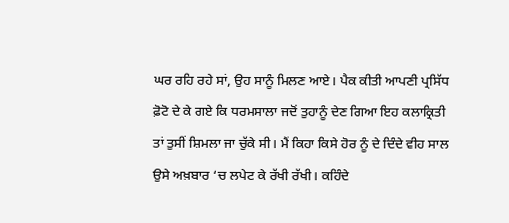ਘਰ ਰਹਿ ਰਹੇ ਸਾਂ, ਉਹ ਸਾਨੂੰ ਮਿਲਣ ਆਏ। ਪੈਕ ਕੀਤੀ ਆਪਣੀ ਪ੍ਰਸਿੱਧ ਫ਼ੋਟੋ ਦੇ ਕੇ ਗਏ ਕਿ ਧਰਮਸਾਲਾ ਜਦੋਂ ਤੁਹਾਨੂੰ ਦੇਣ ਗਿਆ ਇਹ ਕਲਾਕ੍ਰਿਤੀ ਤਾਂ ਤੁਸੀਂ ਸ਼ਿਮਲਾ ਜਾ ਚੁੱਕੇ ਸੀ। ਮੈਂ ਕਿਹਾ ਕਿਸੇ ਹੋਰ ਨੂੰ ਦੇ ਦਿੰਦੇ ਵੀਹ ਸਾਲ ਉਸੇ ਅਖ਼ਬਾਰ ‘ਚ ਲਪੇਟ ਕੇ ਰੱਖੀ ਰੱਖੀ। ਕਹਿੰਦੇ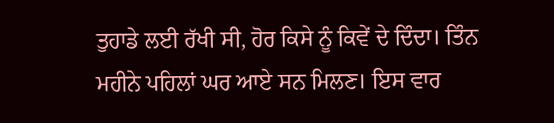ਤੁਹਾਡੇ ਲਈ ਰੱਖੀ ਸੀ, ਹੋਰ ਕਿਸੇ ਨੂੰ ਕਿਵੇਂ ਦੇ ਦਿੰਦਾ। ਤਿੰਨ ਮਹੀਨੇ ਪਹਿਲਾਂ ਘਰ ਆਏ ਸਨ ਮਿਲਣ। ਇਸ ਵਾਰ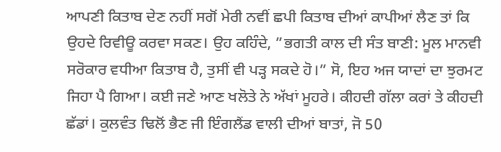ਆਪਣੀ ਕਿਤਾਬ ਦੇਣ ਨਹੀਂ ਸਗੋਂ ਮੇਰੀ ਨਵੀਂ ਛਪੀ ਕਿਤਾਬ ਦੀਆਂ ਕਾਪੀਆਂ ਲੈਣ ਤਾਂ ਕਿ ਉਹਦੇ ਰਿਵੀਊ ਕਰਵਾ ਸਕਣ। ਉਹ ਕਹਿੰਦੇ, ”ਭਗਤੀ ਕਾਲ ਦੀ ਸੰਤ ਬਾਣੀ: ਮੂਲ ਮਾਨਵੀ ਸਰੋਕਾਰ ਵਧੀਆ ਕਿਤਾਬ ਹੈ, ਤੁਸੀਂ ਵੀ ਪੜ੍ਹ ਸਕਦੇ ਹੋ।” ਸੋ, ਇਹ ਅਜ ਯਾਦਾਂ ਦਾ ਝੁਰਮਟ ਜਿਹਾ ਪੈ ਗਿਆ। ਕਈ ਜਣੇ ਆਣ ਖਲੋਤੇ ਨੇ ਅੱਖਾਂ ਮੂਹਰੇ। ਕੀਹਦੀ ਗੱਲਾ ਕਰਾਂ ਤੇ ਕੀਹਦੀ ਛੱਡਾਂ। ਕੁਲਵੰਤ ਢਿਲੋਂ ਭੈਣ ਜੀ ਇੰਗਲੈਂਡ ਵਾਲੀ ਦੀਆਂ ਬਾਤਾਂ, ਜੋ 50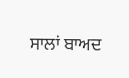ਸਾਲਾਂ ਬਾਅਦ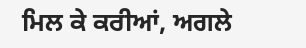ਮਿਲ ਕੇ ਕਰੀਆਂ, ਅਗਲੇ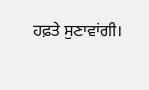ਹਫ਼ਤੇ ਸੁਣਾਵਾਂਗੀ।